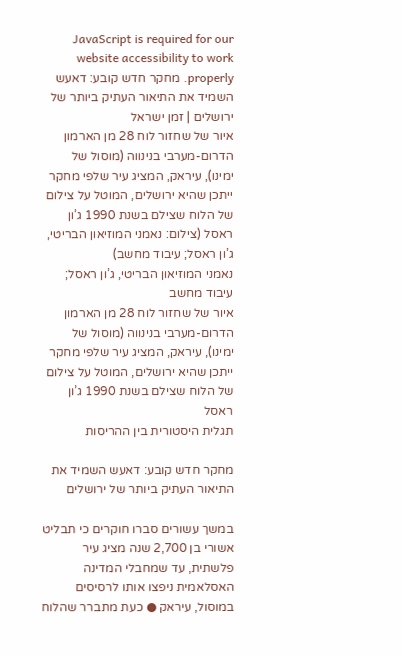JavaScript is required for our website accessibility to work properly. מחקר חדש קובע: דאעש השמיד את התיאור העתיק ביותר של ירושלים | זמן ישראל
איור של שחזור לוח 28 מן הארמון הדרום-מערבי בנינווה (מוסול של ימינו), עיראק, המציג עיר שלפי מחקר ייתכן שהיא ירושלים, המוטל על צילום של הלוח שצילם בשנת 1990 ג’ון ראסל (צילום: נאמני המוזיאון הבריטי, ג’ון ראסל; עיבוד מחשב)
נאמני המוזיאון הבריטי, ג’ון ראסל; עיבוד מחשב
איור של שחזור לוח 28 מן הארמון הדרום-מערבי בנינווה (מוסול של ימינו), עיראק, המציג עיר שלפי מחקר ייתכן שהיא ירושלים, המוטל על צילום של הלוח שצילם בשנת 1990 ג’ון ראסל
תגלית היסטורית בין ההריסות

מחקר חדש קובע: דאעש השמיד את התיאור העתיק ביותר של ירושלים

במשך עשורים סברו חוקרים כי תבליט אשורי בן 2,700 שנה מציג עיר פלשתית, עד שמחבלי המדינה האסלאמית ניפצו אותו לרסיסים במוסול, עיראק ● כעת מתברר שהלוח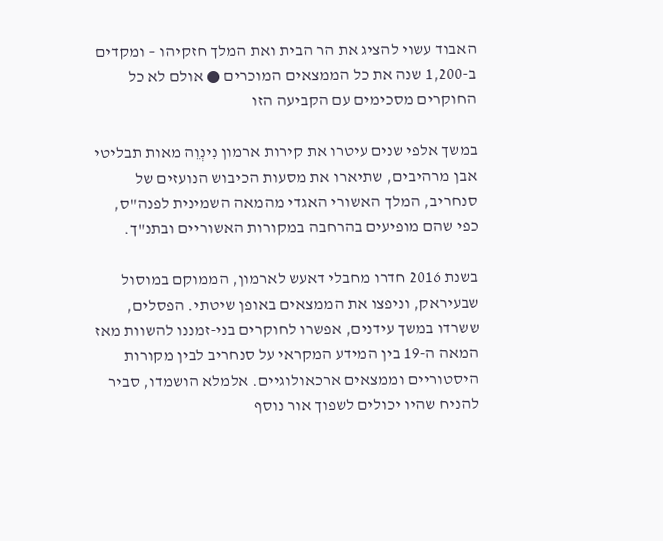האבוד עשוי להציג את הר הבית ואת המלך חזקיהו – ומקדים ב-1,200 שנה את כל הממצאים המוכרים ● אולם לא כל החוקרים מסכימים עם הקביעה הזו

במשך אלפי שנים עיטרו את קירות ארמון נִינְוֵה מאות תבליטי אבן מרהיבים, שתיארו את מסעות הכיבוש הנועזים של סנחריב, המלך האשורי האגדי מהמאה השמינית לפנה"ס, כפי שהם מופיעים בהרחבה במקורות האשוריים ובתנ"ך.

בשנת 2016 חדרו מחבלי דאעש לארמון, הממוקם במוסול שבעיראק, וניפצו את הממצאים באופן שיטתי. הפסלים, ששרדו במשך עידנים, אפשרו לחוקרים בני-זמננו להשוות מאז המאה ה-19 בין המידע המקראי על סנחריב לבין מקורות היסטוריים וממצאים ארכאולוגיים. אלמלא הושמדו, סביר להניח שהיו יכולים לשפוך אור נוסף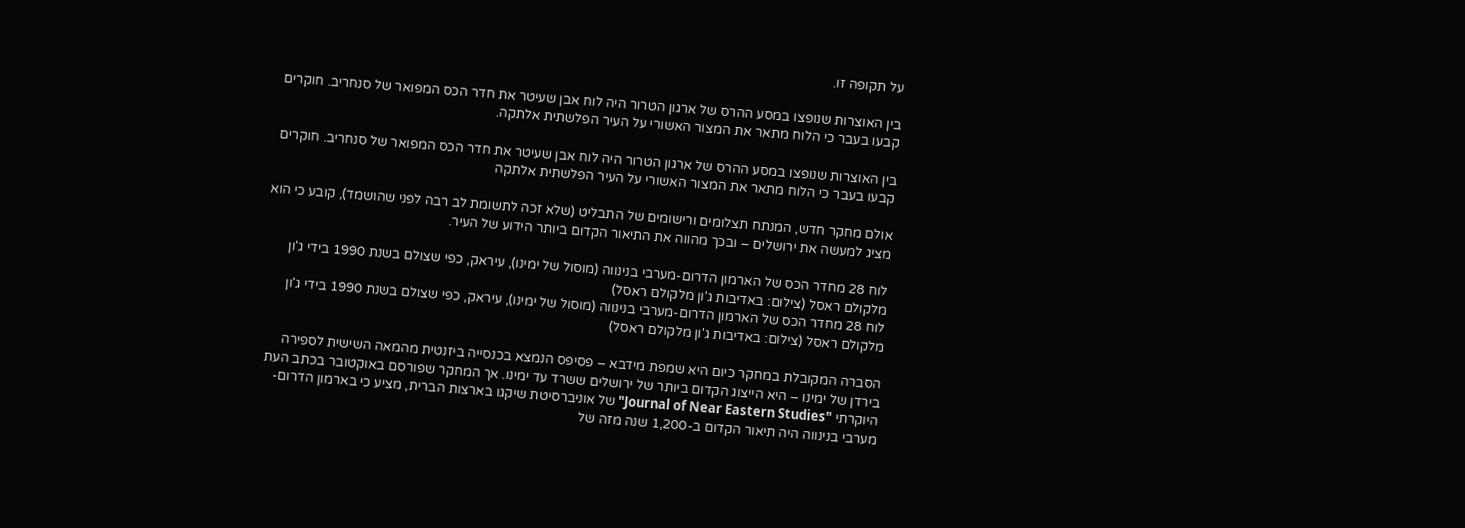על תקופה זו.

בין האוצרות שנופצו במסע ההרס של ארגון הטרור היה לוח אבן שעיטר את חדר הכס המפואר של סנחריב. חוקרים קבעו בעבר כי הלוח מתאר את המצור האשורי על העיר הפלשתית אלתקה.

בין האוצרות שנופצו במסע ההרס של ארגון הטרור היה לוח אבן שעיטר את חדר הכס המפואר של סנחריב. חוקרים קבעו בעבר כי הלוח מתאר את המצור האשורי על העיר הפלשתית אלתקה

אולם מחקר חדש, המנתח תצלומים ורישומים של התבליט (שלא זכה לתשומת לב רבה לפני שהושמד), קובע כי הוא מציג למעשה את ירושלים – ובכך מהווה את התיאור הקדום ביותר הידוע של העיר.

לוח 28 מחדר הכס של הארמון הדרום-מערבי בנינווה (מוסול של ימינו), עיראק, כפי שצולם בשנת 1990 בידי ג'ון מלקולם ראסל (צילום: באדיבות ג'ון מלקולם ראסל)
לוח 28 מחדר הכס של הארמון הדרום-מערבי בנינווה (מוסול של ימינו), עיראק, כפי שצולם בשנת 1990 בידי ג'ון מלקולם ראסל (צילום: באדיבות ג'ון מלקולם ראסל)

הסברה המקובלת במחקר כיום היא שמפת מידבא – פסיפס הנמצא בכנסייה ביזנטית מהמאה השישית לספירה בירדן של ימינו – היא הייצוג הקדום ביותר של ירושלים ששרד עד ימינו. אך המחקר שפורסם באוקטובר בכתב העת היוקרתי "Journal of Near Eastern Studies" של אוניברסיטת שיקגו בארצות הברית, מציע כי בארמון הדרום-מערבי בנינווה היה תיאור הקדום ב-1,200 שנה מזה של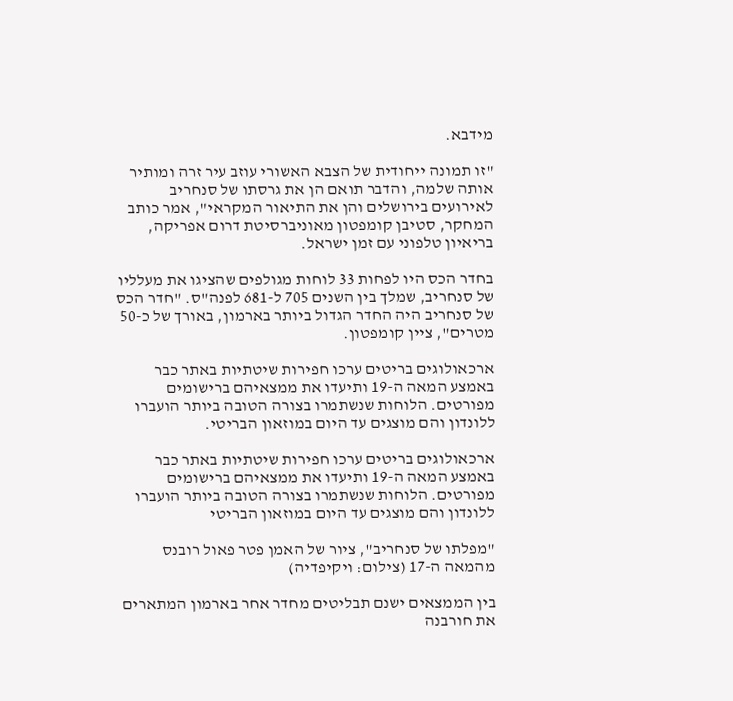מידבא.

"זו תמונה ייחודית של הצבא האשורי עוזב עיר זרה ומותיר אותה שלמה, והדבר תואם הן את גרסתו של סנחריב לאירועים בירושלים והן את התיאור המקראי", אמר כותב המחקר, סטיבן קומפטון מאוניברסיטת דרום אפריקה, בריאיון טלפוני עם זמן ישראל.

בחדר הכס היו לפחות 33 לוחות מגולפים שהציגו את מעלליו של סנחריב, שמלך בין השנים 705 ל-681 לפנה"ס. "חדר הכס של סנחריב היה החדר הגדול ביותר בארמון, באורך של כ-50 מטרים", ציין קומפטון.

ארכאולוגים בריטים ערכו חפירות שיטתיות באתר כבר באמצע המאה ה-19 ותיעדו את ממצאיהם ברישומים מפורטים. הלוחות שנשתמרו בצורה הטובה ביותר הועברו ללונדון והם מוצגים עד היום במוזאון הבריטי.

ארכאולוגים בריטים ערכו חפירות שיטתיות באתר כבר באמצע המאה ה-19 ותיעדו את ממצאיהם ברישומים מפורטים. הלוחות שנשתמרו בצורה הטובה ביותר הועברו ללונדון והם מוצגים עד היום במוזאון הבריטי

"מפלתו של סנחריב", ציור של האמן פטר פאול רובנס מהמאה ה-17 (צילום: ויקיפדיה)

בין הממצאים ישנם תבליטים מחדר אחר בארמון המתארים את חורבנה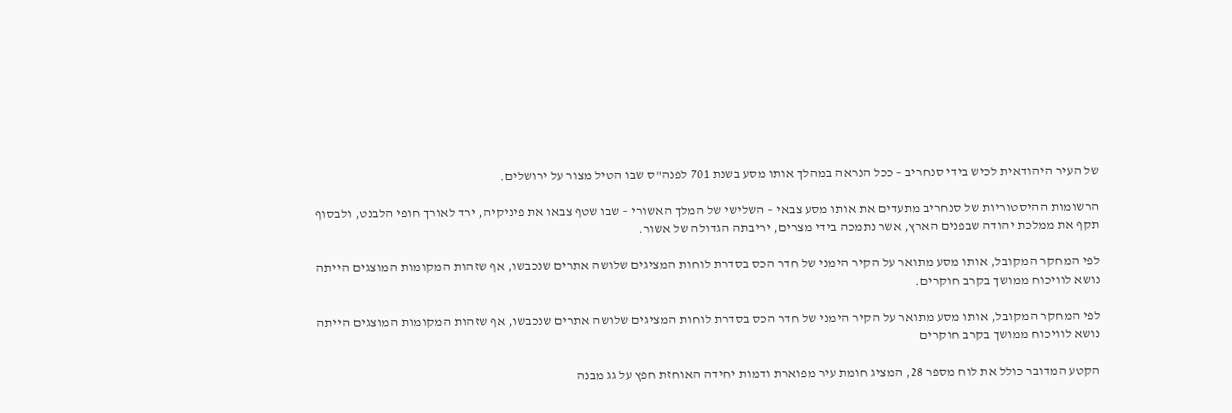של העיר היהודאית לכיש בידי סנחריב – ככל הנראה במהלך אותו מסע בשנת 701 לפנה"ס שבו הטיל מצור על ירושלים.

הרשומות ההיסטוריות של סנחריב מתעדים את אותו מסע צבאי – השלישי של המלך האשורי – שבו שטף צבאו את פיניקיה, ירד לאורך חופי הלבנט, ולבסוף תקף את ממלכת יהודה שבפנים הארץ, אשר נתמכה בידי מצרים, יריבתה הגדולה של אשור.

לפי המחקר המקובל, אותו מסע מתואר על הקיר הימני של חדר הכס בסדרת לוחות המציגים שלושה אתרים שנכבשו, אף שזהות המקומות המוצגים הייתה נושא לוויכוח ממושך בקרב חוקרים.

לפי המחקר המקובל, אותו מסע מתואר על הקיר הימני של חדר הכס בסדרת לוחות המציגים שלושה אתרים שנכבשו, אף שזהות המקומות המוצגים הייתה נושא לוויכוח ממושך בקרב חוקרים

הקטע המדובר כולל את לוח מספר 28, המציג חומת עיר מפוארת ודמות יחידה האוחזת חפץ על גג מבנה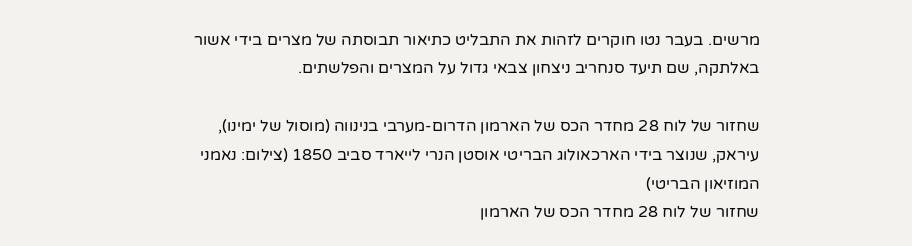מרשים. בעבר נטו חוקרים לזהות את התבליט כתיאור תבוסתה של מצרים בידי אשור באלתקה, שם תיעד סנחריב ניצחון צבאי גדול על המצרים והפלשתים.

שחזור של לוח 28 מחדר הכס של הארמון הדרום-מערבי בנינווה (מוסול של ימינו), עיראק, שנוצר בידי הארכאולוג הבריטי אוסטן הנרי לייארד סביב 1850 (צילום: נאמני המוזיאון הבריטי)
שחזור של לוח 28 מחדר הכס של הארמון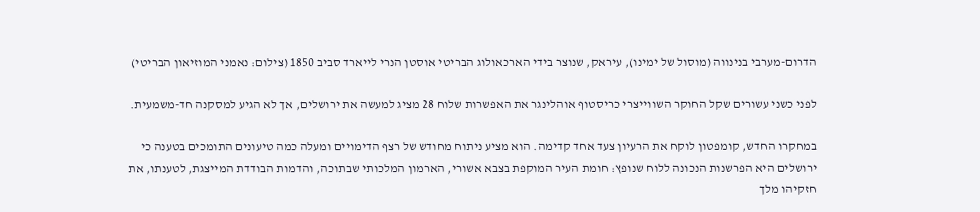הדרום-מערבי בנינווה (מוסול של ימינו), עיראק, שנוצר בידי הארכאולוג הבריטי אוסטן הנרי לייארד סביב 1850 (צילום: נאמני המוזיאון הבריטי)

לפני כשני עשורים שקל החוקר השווייצרי כריסטוף אוהלינגר את האפשרות שלוח 28 מציג למעשה את ירושלים, אך לא הגיע למסקנה חד-משמעית.

במחקרו החדש, קומפטון לוקח את הרעיון צעד אחד קדימה. הוא מציע ניתוח מחודש של רצף הדימויים ומעלה כמה טיעונים התומכים בטענה כי ירושלים היא הפרשנות הנכונה ללוח שנופץ: חומת העיר המוקפת בצבא אשורי, הארמון המלכותי שבתוכה, והדמות הבודדת המייצגת, לטענתו, את חזקיהו מלך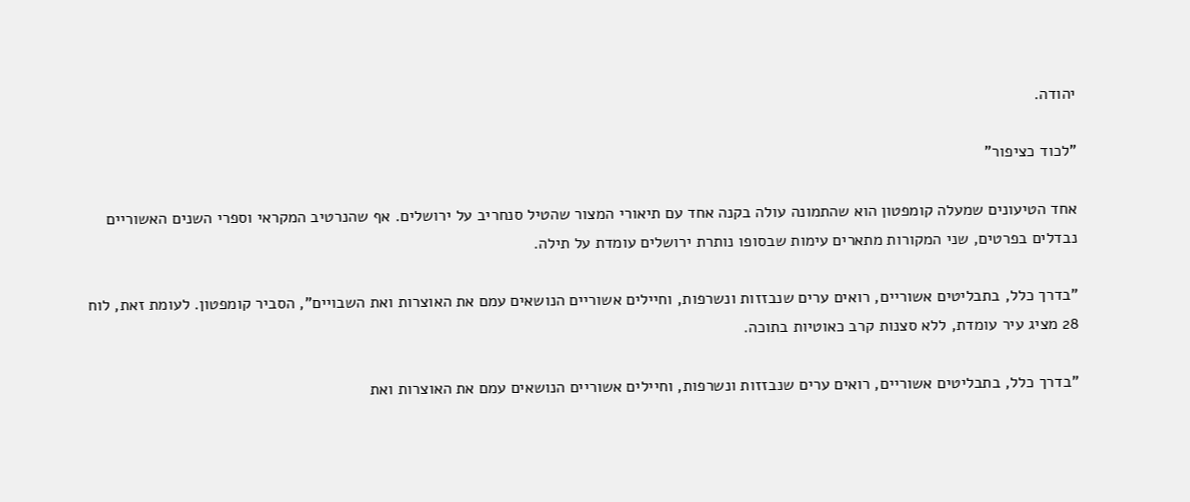יהודה.

"לכוד כציפור"

אחד הטיעונים שמעלה קומפטון הוא שהתמונה עולה בקנה אחד עם תיאורי המצור שהטיל סנחריב על ירושלים. אף שהנרטיב המקראי וספרי השנים האשוריים נבדלים בפרטים, שני המקורות מתארים עימות שבסופו נותרת ירושלים עומדת על תילה.

"בדרך כלל, בתבליטים אשוריים, רואים ערים שנבזזות ונשרפות, וחיילים אשוריים הנושאים עמם את האוצרות ואת השבויים", הסביר קומפטון. לעומת זאת, לוח 28 מציג עיר עומדת, ללא סצנות קרב כאוטיות בתוכה.

"בדרך כלל, בתבליטים אשוריים, רואים ערים שנבזזות ונשרפות, וחיילים אשוריים הנושאים עמם את האוצרות ואת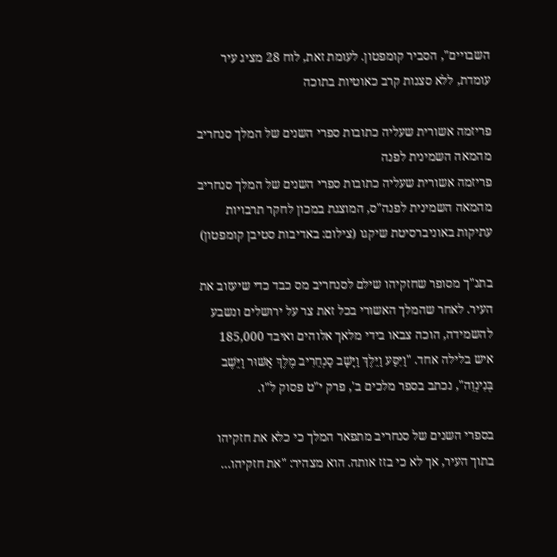השבויים", הסביר קומפטון. לעומת זאת, לוח 28 מציג עיר עומדת, ללא סצנות קרב כאוטיות בתוכה

פריזמה אשורית שעליה כתובות ספרי השנים של המלך סנחריב מהמאה השמינית לפנה
פריזמה אשורית שעליה כתובות ספרי השנים של המלך סנחריב מהמאה השמינית לפנה"ס, המוצגת במכון לחקר תרבויות עתיקות באוניברסיטת שיקגו (צילום: באדיבות סטיבן קומפטון)

בתנ"ך מסופר שחזקיהו שילם לסנחריב מס כבד כדי שיעזוב את העיר. לאחר שהמלך האשורי בכל זאת צר על ירושלים ונשבע להשמידה, הוכה צבאו בידי מלאך אלוהים ואיבד 185,000 איש בלילה אחד. "וַיִּסַּע וַיֵּלֶךְ וַיָּשָׁב סַנְחֵרִיב מֶלֶךְ אַשּׁוּר וַיֵּשֶׁב בְּנִינְוֵה", נכתב בספר מלכים ב', פרק י"ט פסוק ל"ו.

בספרי השנים של סנחריב מתפאר המלך כי כלא את חזקיהו בתוך העיר, אך לא כי בזז אותה. הוא מצהיר: "את חזקיהו…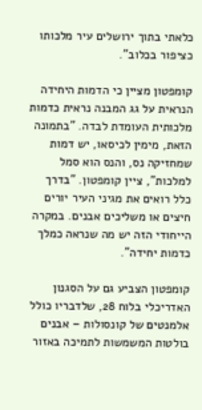כלאתי בתוך ירושלים עיר מלכותו כציפור בכלוב".

קומפטון מציין כי הדמות היחידה הנראית על גג המבנה נראית כדמות מלכותית העומדת לבדה. "בתמונה הזאת, מימין לכיסאו, יש דמות שמחזיקה נס, והנס הוא סמל למלכות", ציין קומפטון. "בדרך כלל רואים את מגיני העיר יורים חיצים או משליכים אבנים. במקרה הייחודי הזה יש מה שנראה כמלך כדמות יחידה".

קומפטון הצביע גם על הסגנון האדריכלי בלוח 28, שלדבריו כולל אלמנטים של קונסולות – אבנים בולטות המשמשות לתמיכה באזור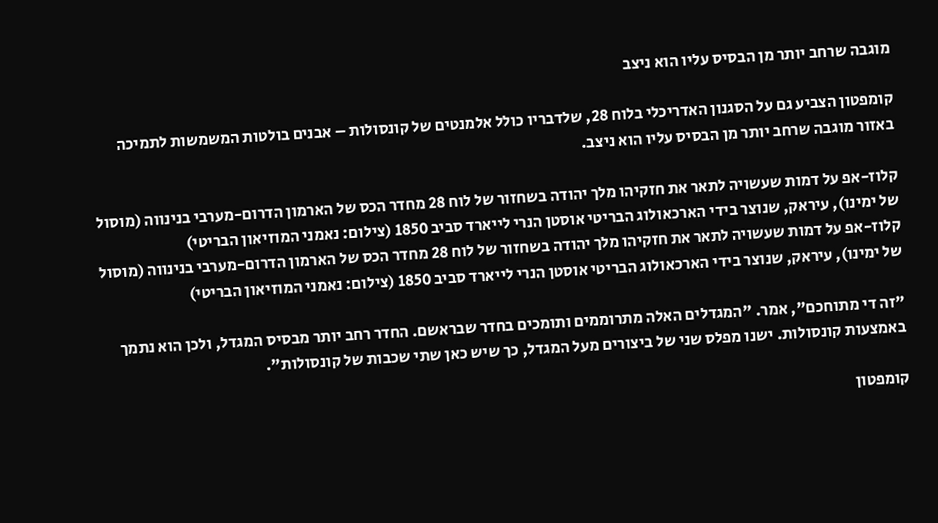מוגבה שרחב יותר מן הבסיס עליו הוא ניצב

קומפטון הצביע גם על הסגנון האדריכלי בלוח 28, שלדבריו כולל אלמנטים של קונסולות – אבנים בולטות המשמשות לתמיכה באזור מוגבה שרחב יותר מן הבסיס עליו הוא ניצב.

קלוז-אפ על דמות שעשויה לתאר את חזקיהו מלך יהודה בשחזור של לוח 28 מחדר הכס של הארמון הדרום-מערבי בנינווה (מוסול של ימינו), עיראק, שנוצר בידי הארכאולוג הבריטי אוסטן הנרי לייארד סביב 1850 (צילום: נאמני המוזיאון הבריטי)
קלוז-אפ על דמות שעשויה לתאר את חזקיהו מלך יהודה בשחזור של לוח 28 מחדר הכס של הארמון הדרום-מערבי בנינווה (מוסול של ימינו), עיראק, שנוצר בידי הארכאולוג הבריטי אוסטן הנרי לייארד סביב 1850 (צילום: נאמני המוזיאון הבריטי)

"זה די מתוחכם", אמר. "המגדלים האלה מתרוממים ותומכים בחדר שבראשם. החדר רחב יותר מבסיס המגדל, ולכן הוא נתמך באמצעות קונסולות. ישנו מפלס שני של ביצורים מעל המגדל, כך שיש כאן שתי שכבות של קונסולות".

קומפטון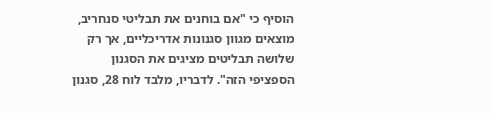הוסיף כי "אם בוחנים את תבליטי סנחריב, מוצאים מגוון סגנונות אדריכליים, אך רק שלושה תבליטים מציגים את הסגנון הספציפי הזה". לדבריו, מלבד לוח 28, סגנון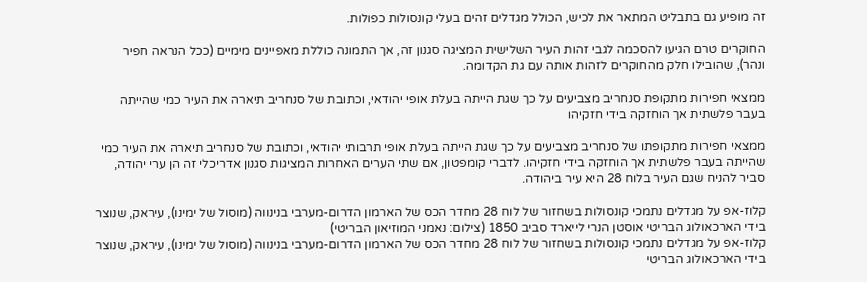זה מופיע גם בתבליט המתאר את לכיש, הכולל מגדלים זהים בעלי קונסולות כפולות.

החוקרים טרם הגיעו להסכמה לגבי זהות העיר השלישית המציגה סגנון זה, אך התמונה כוללת מאפיינים מימיים (ככל הנראה חפיר ונהר), שהובילו חלק מהחוקרים לזהות אותה עם גת הקדומה.

ממצאי חפירות מתקופת סנחריב מצביעים על כך שגת הייתה בעלת אופי יהודאי, וכתובת של סנחריב תיארה את העיר כמי שהייתה בעבר פלשתית אך הוחזקה בידי חזקיהו

ממצאי חפירות מתקופתו של סנחריב מצביעים על כך שגת הייתה בעלת אופי תרבותי יהודאי, וכתובת של סנחריב תיארה את העיר כמי שהייתה בעבר פלשתית אך הוחזקה בידי חזקיהו. לדברי קומפטון, אם שתי הערים האחרות המציגות סגנון אדריכלי זה הן ערי יהודה, סביר להניח שגם העיר בלוח 28 היא עיר ביהודה.

קלוז-אפ על מגדלים נתמכי קונסולות בשחזור של לוח 28 מחדר הכס של הארמון הדרום-מערבי בנינווה (מוסול של ימינו), עיראק, שנוצר בידי הארכאולוג הבריטי אוסטן הנרי לייארד סביב 1850 (צילום: נאמני המוזיאון הבריטי)
קלוז-אפ על מגדלים נתמכי קונסולות בשחזור של לוח 28 מחדר הכס של הארמון הדרום-מערבי בנינווה (מוסול של ימינו), עיראק, שנוצר בידי הארכאולוג הבריטי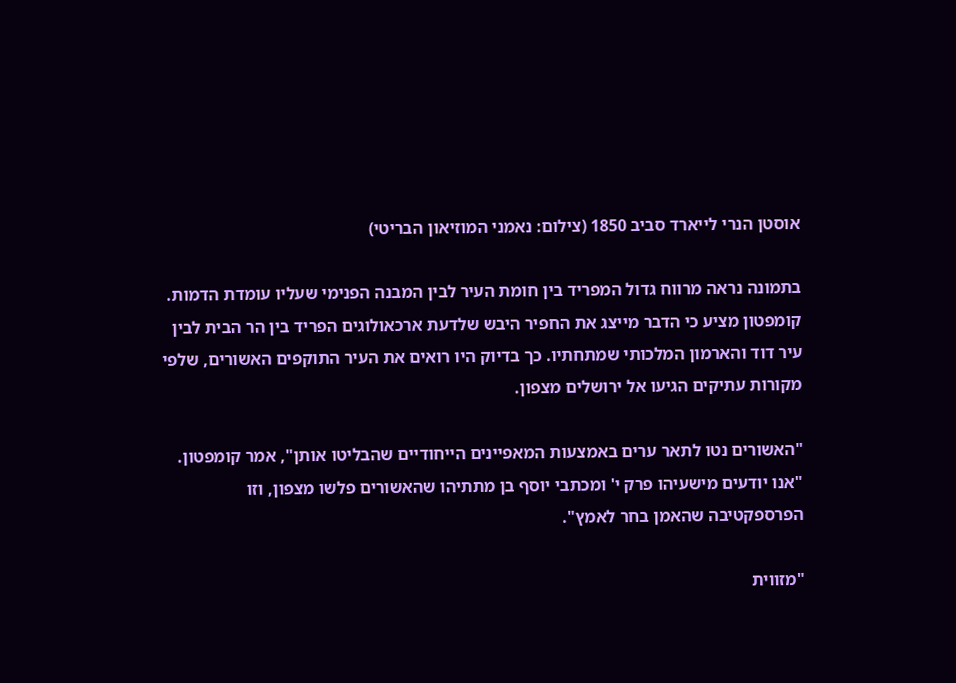אוסטן הנרי לייארד סביב 1850 (צילום: נאמני המוזיאון הבריטי)

בתמונה נראה מרווח גדול המפריד בין חומת העיר לבין המבנה הפנימי שעליו עומדת הדמות. קומפטון מציע כי הדבר מייצג את החפיר היבש שלדעת ארכאולוגים הפריד בין הר הבית לבין עיר דוד והארמון המלכותי שמתחתיו. כך בדיוק היו רואים את העיר התוקפים האשורים, שלפי מקורות עתיקים הגיעו אל ירושלים מצפון.

"האשורים נטו לתאר ערים באמצעות המאפיינים הייחודיים שהבליטו אותן", אמר קומפטון. "אנו יודעים מישעיהו פרק י' ומכתבי יוסף בן מתתיהו שהאשורים פלשו מצפון, וזו הפרספקטיבה שהאמן בחר לאמץ".

"מזווית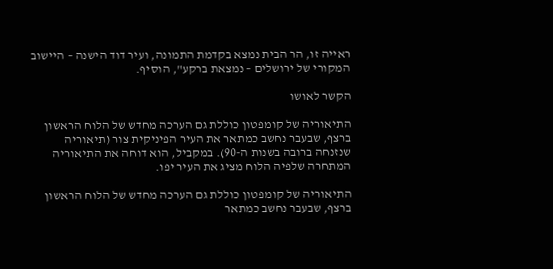ראייה זו, הר הבית נמצא בקדמת התמונה, ועיר דוד הישנה – היישוב המקורי של ירושלים – נמצאת ברקע", הוסיף.

הקשר לאושו

התיאוריה של קומפטון כוללת גם הערכה מחדש של הלוח הראשון ברצף, שבעבר נחשב כמתאר את העיר הפיניקית צור (תיאוריה שנזנחה ברובה בשנות ה-90). במקביל, הוא דוחה את התיאוריה המתחרה שלפיה הלוח מציג את העיר יפו.

התיאוריה של קומפטון כוללת גם הערכה מחדש של הלוח הראשון ברצף, שבעבר נחשב כמתאר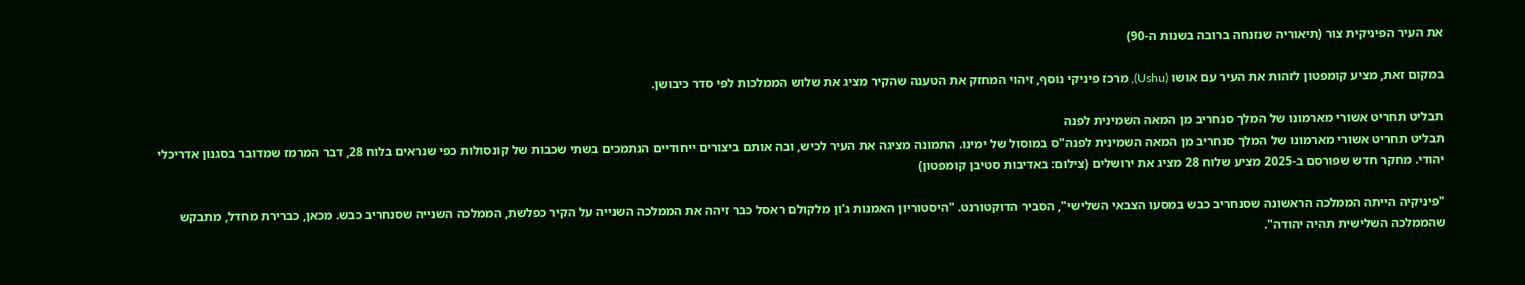את העיר הפיניקית צור (תיאוריה שנזנחה ברובה בשנות ה-90)

במקום זאת, מציע קומפטון לזהות את העיר עם אושו (Ushu), מרכז פיניקי נוסף, זיהוי המחזק את הטענה שהקיר מציג את שלוש הממלכות לפי סדר כיבושן.

תבליט תחריט אשורי מארמונו של המלך סנחריב מן המאה השמינית לפנה
תבליט תחריט אשורי מארמונו של המלך סנחריב מן המאה השמינית לפנה"ס במוסול של ימינו. התמונה מציגה את העיר לכיש, ובה אותם ביצורים ייחודיים הנתמכים בשתי שכבות של קונסולות כפי שנראים בלוח 28, דבר המרמז שמדובר בסגנון אדריכלי יהודי. מחקר חדש שפורסם ב-2025 מציע שלוח 28 מציג את ירושלים (צילום: באדיבות סטיבן קומפטון)

"פיניקיה הייתה הממלכה הראשונה שסנחריב כבש במסעו הצבאי השלישי", הסביר הדוקטורנט. "היסטוריון האמנות ג'ון מלקולם ראסל כבר זיהה את הממלכה השנייה על הקיר כפלשת, הממלכה השנייה שסנחריב כבש. מכאן, כברירת מחדל, מתבקש שהממלכה השלישית תהיה יהודה".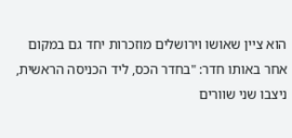הוא ציין שאושו וירושלים מוזכרות יחד גם במקום אחר באותו חדר: "בחדר הכס, ליד הכניסה הראשית, ניצבו שני שוורים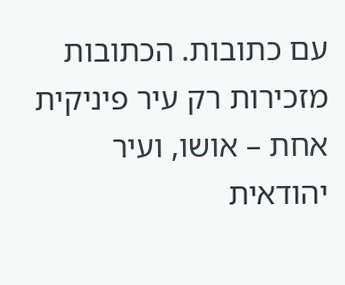עם כתובות. הכתובות מזכירות רק עיר פיניקית אחת – אושו, ועיר יהודאית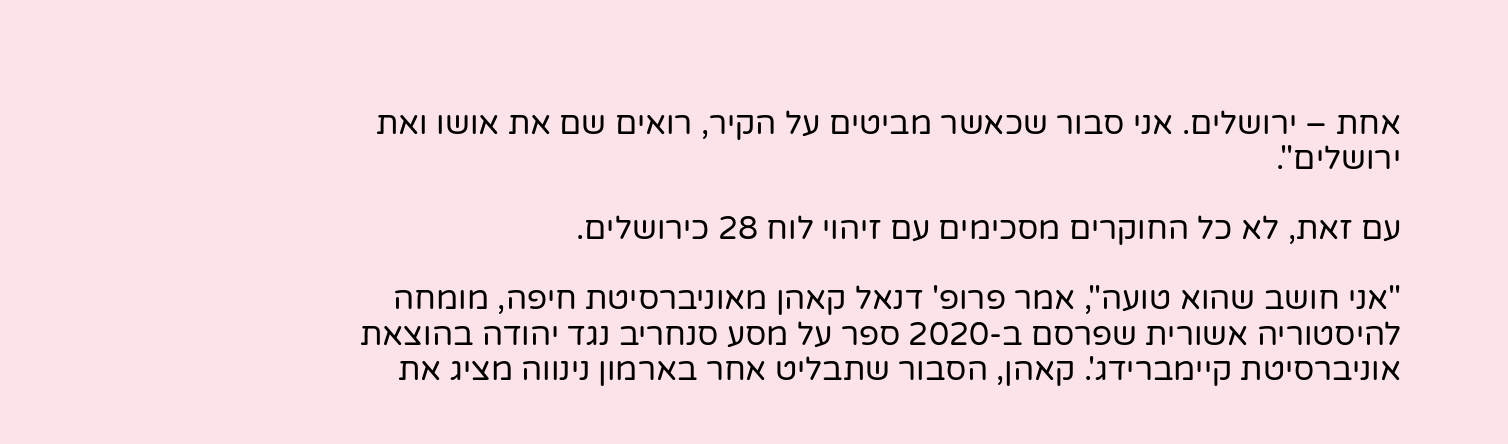אחת – ירושלים. אני סבור שכאשר מביטים על הקיר, רואים שם את אושו ואת ירושלים".

עם זאת, לא כל החוקרים מסכימים עם זיהוי לוח 28 כירושלים.

"אני חושב שהוא טועה", אמר פרופ' דנאל קאהן מאוניברסיטת חיפה, מומחה להיסטוריה אשורית שפרסם ב-2020 ספר על מסע סנחריב נגד יהודה בהוצאת אוניברסיטת קיימברידג'. קאהן, הסבור שתבליט אחר בארמון נינווה מציג את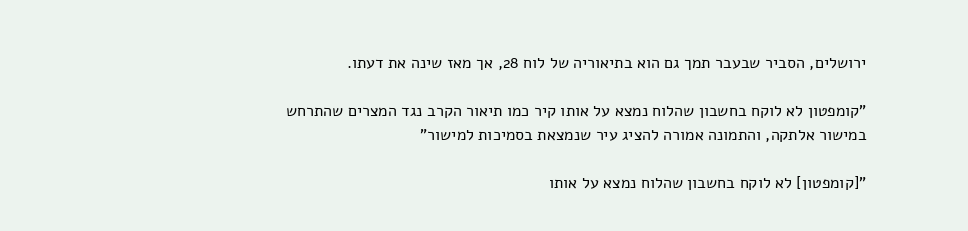ירושלים, הסביר שבעבר תמך גם הוא בתיאוריה של לוח 28, אך מאז שינה את דעתו.

"קומפטון לא לוקח בחשבון שהלוח נמצא על אותו קיר כמו תיאור הקרב נגד המצרים שהתרחש במישור אלתקה, והתמונה אמורה להציג עיר שנמצאת בסמיכות למישור"

"[קומפטון] לא לוקח בחשבון שהלוח נמצא על אותו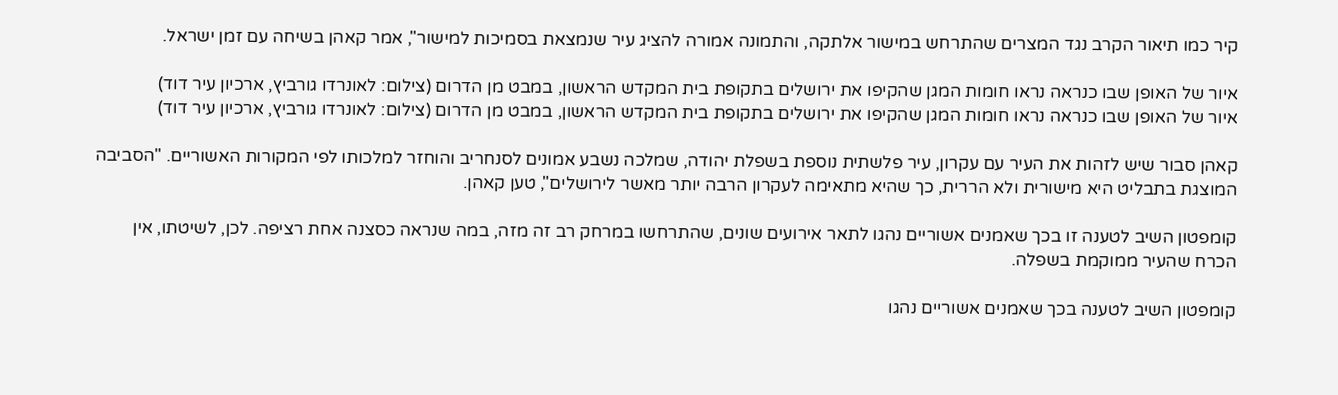קיר כמו תיאור הקרב נגד המצרים שהתרחש במישור אלתקה, והתמונה אמורה להציג עיר שנמצאת בסמיכות למישור", אמר קאהן בשיחה עם זמן ישראל.

איור של האופן שבו כנראה נראו חומות המגן שהקיפו את ירושלים בתקופת בית המקדש הראשון, במבט מן הדרום (צילום: לאונרדו גורביץ, ארכיון עיר דוד)
איור של האופן שבו כנראה נראו חומות המגן שהקיפו את ירושלים בתקופת בית המקדש הראשון, במבט מן הדרום (צילום: לאונרדו גורביץ, ארכיון עיר דוד)

קאהן סבור שיש לזהות את העיר עם עקרון, עיר פלשתית נוספת בשפלת יהודה, שמלכה נשבע אמונים לסנחריב והוחזר למלכותו לפי המקורות האשוריים. "הסביבה המוצגת בתבליט היא מישורית ולא הררית, כך שהיא מתאימה לעקרון הרבה יותר מאשר לירושלים", טען קאהן.

קומפטון השיב לטענה זו בכך שאמנים אשוריים נהגו לתאר אירועים שונים, שהתרחשו במרחק רב זה מזה, במה שנראה כסצנה אחת רציפה. לכן, לשיטתו, אין הכרח שהעיר ממוקמת בשפלה.

קומפטון השיב לטענה בכך שאמנים אשוריים נהגו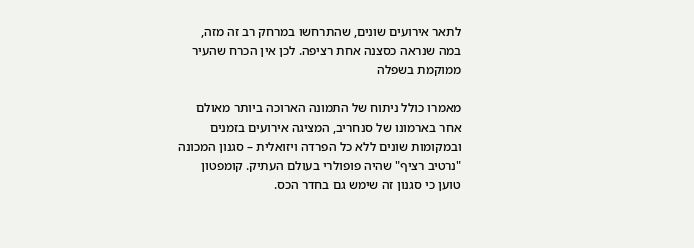לתאר אירועים שונים, שהתרחשו במרחק רב זה מזה, במה שנראה כסצנה אחת רציפה. לכן אין הכרח שהעיר ממוקמת בשפלה

מאמרו כולל ניתוח של התמונה הארוכה ביותר מאולם אחר בארמונו של סנחריב, המציגה אירועים בזמנים ובמקומות שונים ללא כל הפרדה ויזואלית – סגנון המכונה "נרטיב רציף" שהיה פופולרי בעולם העתיק. קומפטון טוען כי סגנון זה שימש גם בחדר הכס.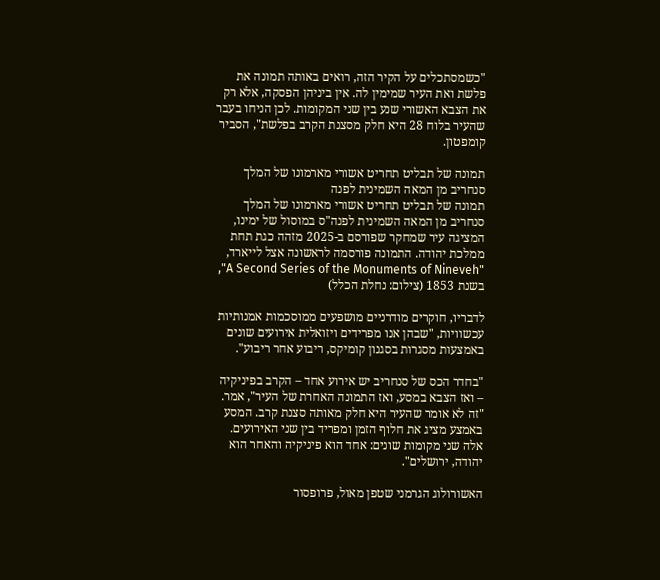"כשמסתכלים על הקיר הזה, רואים באותה תמונה את פלשת ואת העיר שמימין לה. אין ביניהן הפסקה, אלא רק את הצבא האשורי שנע בין שני המקומות. לכן הניחו בעבר שהעיר בלוח 28 היא חלק מסצנת הקרב בפלשת", הסביר קומפטון.

תמונה של תבליט תחריט אשורי מארמונו של המלך סנחריב מן המאה השמינית לפנה
תמונה של תבליט תחריט אשורי מארמונו של המלך סנחריב מן המאה השמינית לפנה"ס במוסול של ימינו, המציגה עיר שמחקר שפורסם ב-2025 מזהה כגת תחת ממלכת יהודה. התמונה פורסמה לראשונה אצל לייארד, "A Second Series of the Monuments of Nineveh", בשנת 1853 (צילום: נחלת הכלל)

לדבריו, חוקרים מודרניים מושפעים ממוסכמות אמנותיות עכשוויות, "שבהן אנו מפרידים ויזואלית אירועים שונים באמצעות מסגרות בסגנון קומיקס, ריבוע אחר ריבוע".

"בחדר הכס של סנחריב יש אירוע אחד – הקרב בפיניקיה – ואז הצבא במסע, ואז התמונה האחרת של העיר", אמר. "זה לא אומר שהעיר היא חלק מאותה סצנת קרב. המסע באמצע מציג את חלוף הזמן ומפריד בין שני האירועים. אלה שני מקומות שונים: אחד הוא פיניקיה והאחר הוא יהודה, ירושלים".

האשורולוג הגרמני שטפן מאול, פרופסור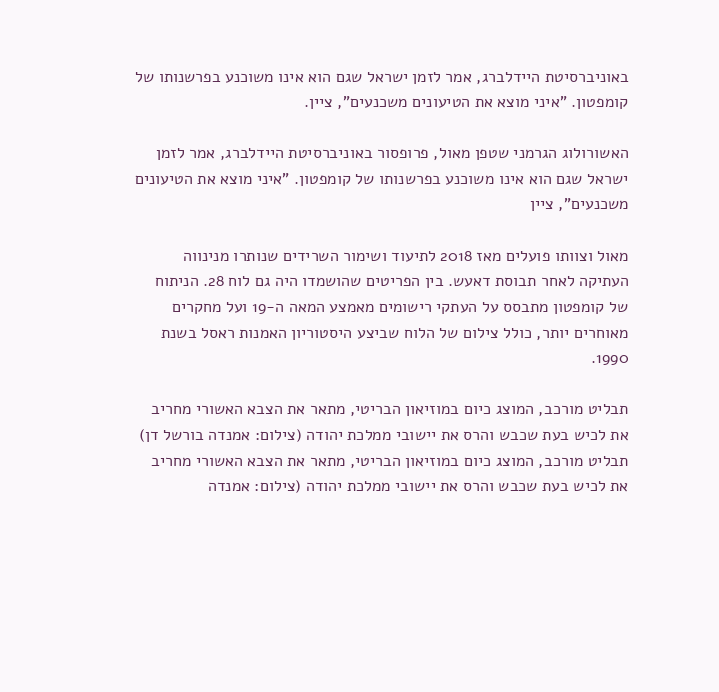באוניברסיטת היידלברג, אמר לזמן ישראל שגם הוא אינו משוכנע בפרשנותו של קומפטון. "איני מוצא את הטיעונים משכנעים", ציין.

האשורולוג הגרמני שטפן מאול, פרופסור באוניברסיטת היידלברג, אמר לזמן ישראל שגם הוא אינו משוכנע בפרשנותו של קומפטון. "איני מוצא את הטיעונים משכנעים", ציין

מאול וצוותו פועלים מאז 2018 לתיעוד ושימור השרידים שנותרו מנינווה העתיקה לאחר תבוסת דאעש. בין הפריטים שהושמדו היה גם לוח 28. הניתוח של קומפטון מתבסס על העתקי רישומים מאמצע המאה ה-19 ועל מחקרים מאוחרים יותר, כולל צילום של הלוח שביצע היסטוריון האמנות ראסל בשנת 1990.

תבליט מורכב, המוצג כיום במוזיאון הבריטי, מתאר את הצבא האשורי מחריב את לכיש בעת שכבש והרס את יישובי ממלכת יהודה (צילום: אמנדה בורשל דן)
תבליט מורכב, המוצג כיום במוזיאון הבריטי, מתאר את הצבא האשורי מחריב את לכיש בעת שכבש והרס את יישובי ממלכת יהודה (צילום: אמנדה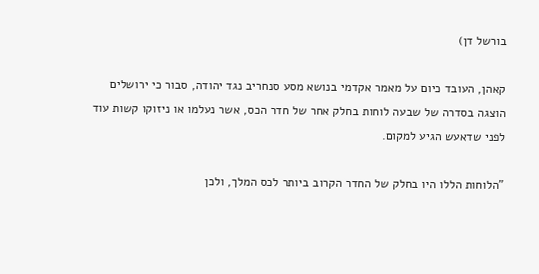בורשל דן)

קאהן, העובד כיום על מאמר אקדמי בנושא מסע סנחריב נגד יהודה, סבור כי ירושלים הוצגה בסדרה של שבעה לוחות בחלק אחר של חדר הכס, אשר נעלמו או ניזוקו קשות עוד לפני שדאעש הגיע למקום.

"הלוחות הללו היו בחלק של החדר הקרוב ביותר לכס המלך, ולכן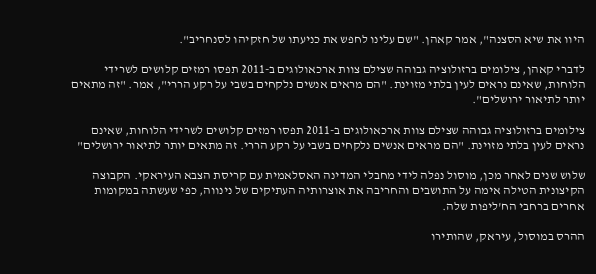היוו את שיא הסצנה", אמר קאהן. "שם עלינו לחפש את כניעתו של חזקיהו לסנחריב".

לדברי קאהן, צילומים ברזולוציה גבוהה שצילם צוות ארכאולוגים ב-2011 תפסו רמזים קלושים לשרידי הלוחות, שאינם נראים לעין בלתי מזוינת. "הם מראים אנשים נלקחים בשבי על רקע הררי", אמר. "זה מתאים יותר לתיאור ירושלים".

צילומים ברזולוציה גבוהה שצילם צוות ארכאולוגים ב-2011 תפסו רמזים קלושים לשרידי הלוחות, שאינם נראים לעין בלתי מזוינת. "הם מראים אנשים נלקחים בשבי על רקע הררי. זה מתאים יותר לתיאור ירושלים"

שלוש שנים לאחר מכן, מוסול נפלה לידי מחבלי המדינה האסלאמית עם קריסת הצבא העיראקי. הקבוצה הקיצונית הטילה אימה על התושבים והחריבה את אוצרותיה העתיקים של נינווה, כפי שעשתה במקומות אחרים ברחבי הח'ליפות שלה.

ההרס במוסול, עיראק, שהותירו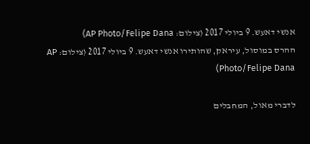אנשי דאעש. 9 ביולי 2017 (צילום: AP Photo/Felipe Dana)
ההרס במוסול, עיראק, שהותירו אנשי דאעש. 9 ביולי 2017 (צילום: AP Photo/Felipe Dana)

לדברי מאול, המחבלים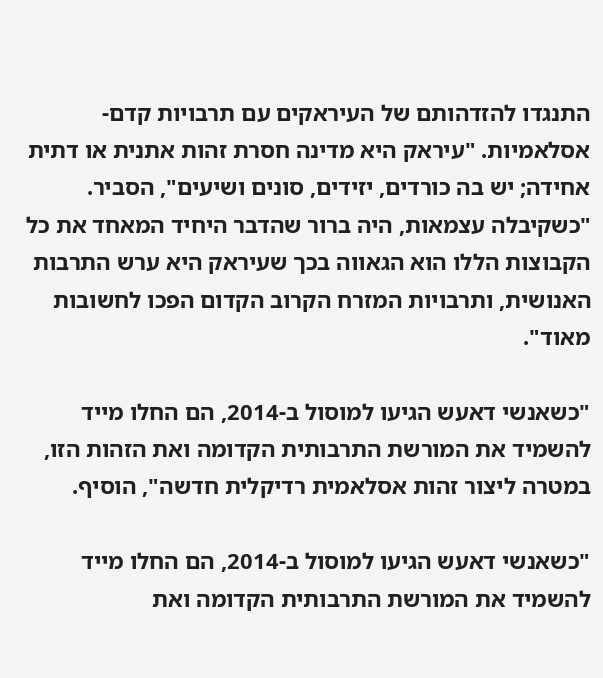התנגדו להזדהותם של העיראקים עם תרבויות קדם-אסלאמיות. "עיראק היא מדינה חסרת זהות אתנית או דתית אחידה; יש בה כורדים, יזידים, סונים ושיעים", הסביר. "כשקיבלה עצמאות, היה ברור שהדבר היחיד המאחד את כל הקבוצות הללו הוא הגאווה בכך שעיראק היא ערש התרבות האנושית, ותרבויות המזרח הקרוב הקדום הפכו לחשובות מאוד".

"כשאנשי דאעש הגיעו למוסול ב-2014, הם החלו מייד להשמיד את המורשת התרבותית הקדומה ואת הזהות הזו, במטרה ליצור זהות אסלאמית רדיקלית חדשה", הוסיף.

"כשאנשי דאעש הגיעו למוסול ב-2014, הם החלו מייד להשמיד את המורשת התרבותית הקדומה ואת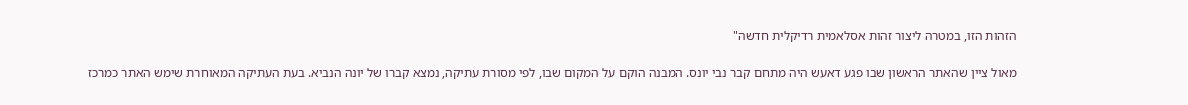הזהות הזו, במטרה ליצור זהות אסלאמית רדיקלית חדשה"

מאול ציין שהאתר הראשון שבו פגע דאעש היה מתחם קבר נבי יונס. המבנה הוקם על המקום שבו, לפי מסורת עתיקה, נמצא קברו של יונה הנביא. בעת העתיקה המאוחרת שימש האתר כמרכז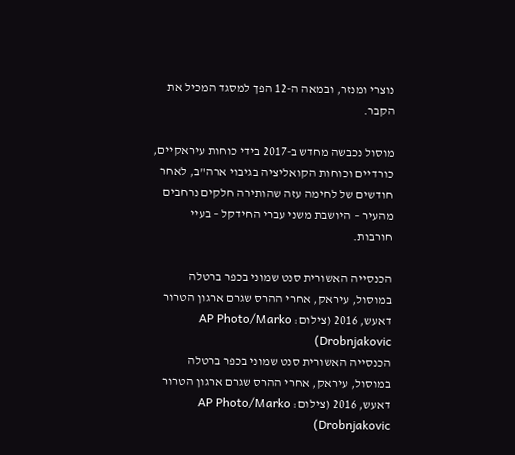נוצרי ומנזר, ובמאה ה-12 הפך למסגד המכיל את הקבר.

מוסול נכבשה מחדש ב-2017 בידי כוחות עיראקיים, כורדיים וכוחות הקואליציה בגיבוי ארה"ב, לאחר חודשים של לחימה עזה שהותירה חלקים נרחבים מהעיר – היושבת משני עברי החידקל – בעיי חורבות.

הכנסייה האשורית סנט שמוני בכפר ברטלה במוסול, עיראק, אחרי ההרס שגרם ארגון הטרור דאעש, 2016 (צילום: AP Photo/Marko Drobnjakovic)
הכנסייה האשורית סנט שמוני בכפר ברטלה במוסול, עיראק, אחרי ההרס שגרם ארגון הטרור דאעש, 2016 (צילום: AP Photo/Marko Drobnjakovic)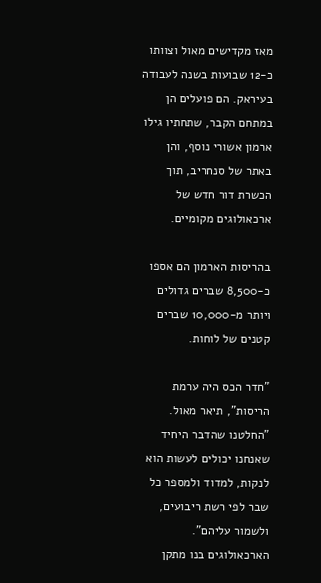מאז מקדישים מאול וצוותו כ-12 שבועות בשנה לעבודה בעיראק. הם פועלים הן במתחם הקבר, שתחתיו גילו ארמון אשורי נוסף, והן באתר של סנחריב, תוך הכשרת דור חדש של ארכאולוגים מקומיים.

בהריסות הארמון הם אספו כ-8,500 שברים גדולים ויותר מ-10,000 שברים קטנים של לוחות.

"חדר הכס היה ערמת הריסות", תיאר מאול. "החלטנו שהדבר היחיד שאנחנו יכולים לעשות הוא לנקות, למדוד ולמספר כל שבר לפי רשת ריבועים, ולשמור עליהם". הארכאולוגים בנו מתקן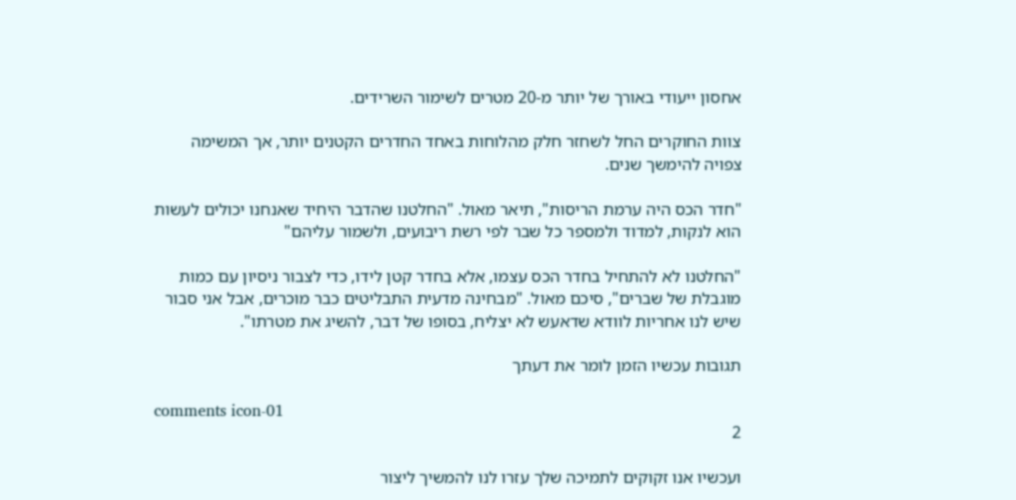אחסון ייעודי באורך של יותר מ-20 מטרים לשימור השרידים.

צוות החוקרים החל לשחזר חלק מהלוחות באחד החדרים הקטנים יותר, אך המשימה צפויה להימשך שנים.

"חדר הכס היה ערמת הריסות", תיאר מאול. "החלטנו שהדבר היחיד שאנחנו יכולים לעשות הוא לנקות, למדוד ולמספר כל שבר לפי רשת ריבועים, ולשמור עליהם"

"החלטנו לא להתחיל בחדר הכס עצמו, אלא בחדר קטן לידו, כדי לצבור ניסיון עם כמות מוגבלת של שברים", סיכם מאול. "מבחינה מדעית התבליטים כבר מוכרים, אבל אני סבור שיש לנו אחריות לוודא שדאעש לא יצליח, בסופו של דבר, להשיג את מטרתו".

תגובות עכשיו הזמן לומר את דעתך

comments icon-01
2

ועכשיו אנו זקוקים לתמיכה שלך עזרו לנו להמשיך ליצור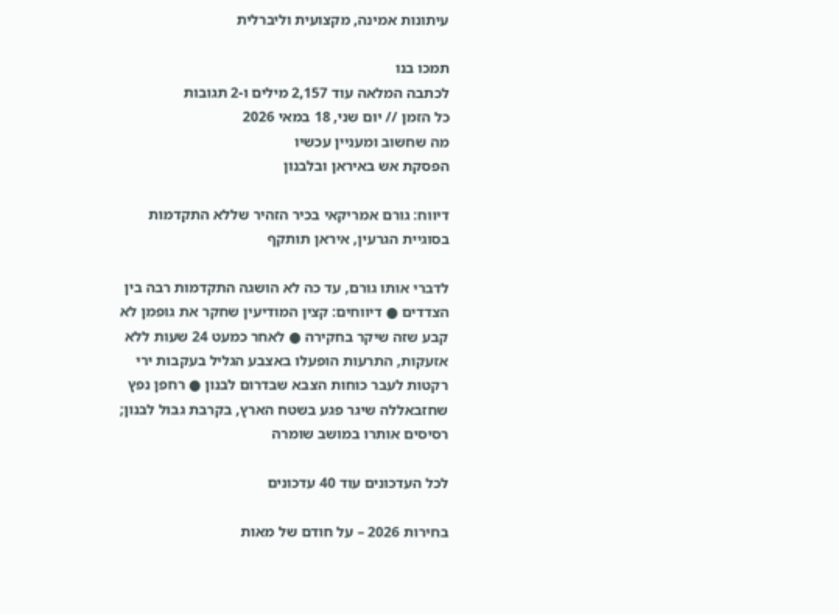עיתונות אמינה, מקצועית וליברלית

תמכו בנו
לכתבה המלאה עוד 2,157 מילים ו-2 תגובות
כל הזמן // יום שני, 18 במאי 2026
מה שחשוב ומעניין עכשיו
הפסקת אש באיראן ובלבנון

דיווח: גורם אמריקאי בכיר הזהיר שללא התקדמות בסוגיית הגרעין, איראן תותקף

לדברי אותו גורם, עד כה לא הושגה התקדמות רבה בין הצדדים ● דיווחים: קצין המודיעין שחקר את גופמן לא קבע שזה שיקר בחקירה ● לאחר כמעט 24 שעות ללא אזעקות, התרעות הופעלו באצבע הגליל בעקבות ירי רקטות לעבר כוחות הצבא שבדרום לבנון ● רחפן נפץ שחזבאללה שיגר פגע בשטח הארץ, בקרבת גבול לבנון; רסיסים אותרו במושב שומרה

לכל העדכונים עוד 40 עדכונים

בחירות 2026 – על חודם של מאות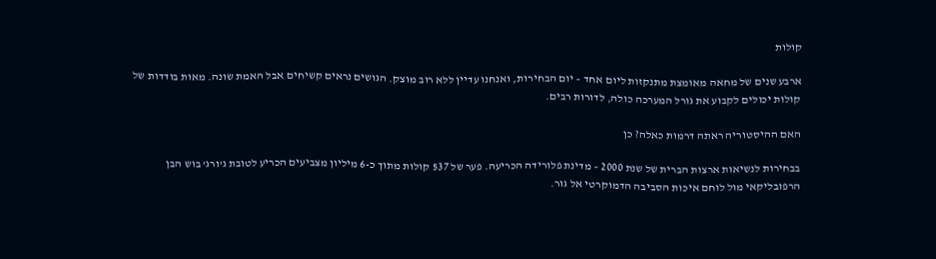קולות

ארבע שנים של מחאה מאומצת מתנקזות ליום אחד – יום הבחירות, ואנחנו עדיין ללא רוב מוצק. הגושים נראים קשיחים אבל האמת שונה. מאות בודדות של קולות יכולים לקבוע את גורל המערכה כולה, לדורות רבים.

האם ההיסטוריה ראתה דרמות כאלה? כן

בבחירות לנשיאות ארצות הברית של שנת 2000 – מדינת פלורידה הכריעה. פער של 537 קולות מתוך כ-6 מיליון מצביעים הכריע לטובת ג'ורג' בוש הבן הרפובליקאי מול לוחם איכות הסביבה הדמוקרטי אל גור.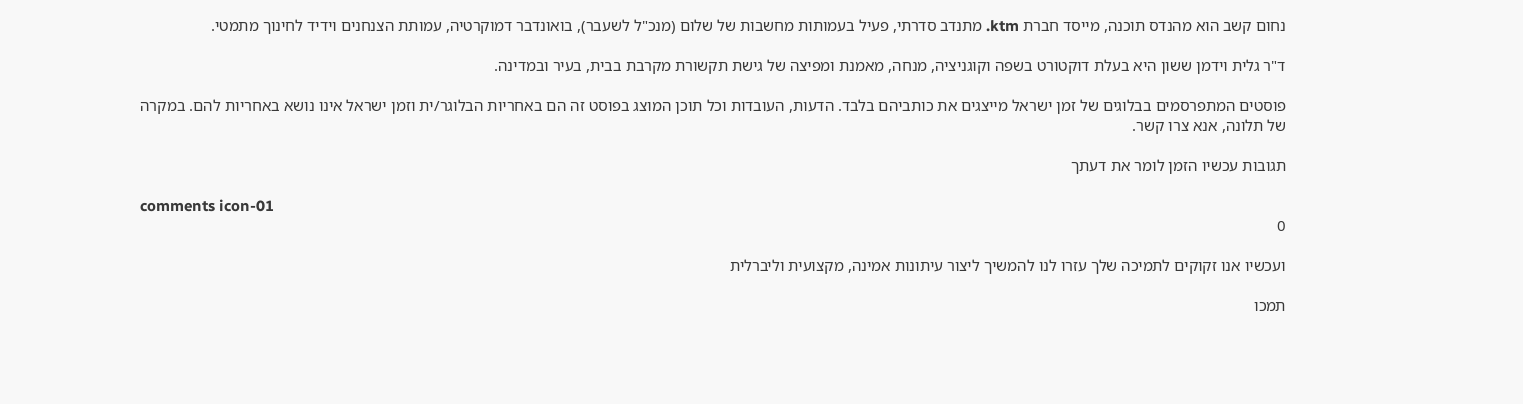נחום קשב הוא מהנדס תוכנה, מייסד חברת ktm. מתנדב סדרתי, פעיל בעמותות מחשבות של שלום (מנכ"ל לשעבר), בואונדבר דמוקרטיה, עמותת הצנחנים וידיד לחינוך מתמטי.

ד"ר גלית וידמן ששון היא בעלת דוקטורט בשפה וקוגניציה, מנחה, מאמנת ומפיצה של גישת תקשורת מקרבת בבית, בעיר ובמדינה.

פוסטים המתפרסמים בבלוגים של זמן ישראל מייצגים את כותביהם בלבד. הדעות, העובדות וכל תוכן המוצג בפוסט זה הם באחריות הבלוגר/ית וזמן ישראל אינו נושא באחריות להם. במקרה של תלונה, אנא צרו קשר.

תגובות עכשיו הזמן לומר את דעתך

comments icon-01
0

ועכשיו אנו זקוקים לתמיכה שלך עזרו לנו להמשיך ליצור עיתונות אמינה, מקצועית וליברלית

תמכו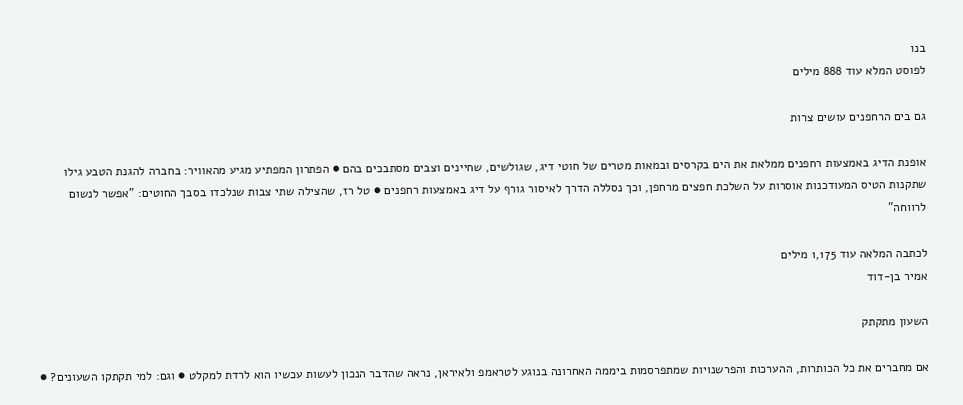בנו
לפוסט המלא עוד 888 מילים

גם בים הרחפנים עושים צרות

אופנת הדיג באמצעות רחפנים ממלאת את הים בקרסים ובמאות מטרים של חוטי דיג, שגולשים, שחיינים וצבים מסתבכים בהם ● הפתרון המפתיע מגיע מהאוויר: בחברה להגנת הטבע גילו שתקנות הטיס המעודכנות אוסרות על השלכת חפצים מרחפן, וכך נסללה הדרך לאיסור גורף על דיג באמצעות רחפנים ● טל רז, שהצילה שתי צבות שנלכדו בסבך החוטים: "אפשר לנשום לרווחה"

לכתבה המלאה עוד 1,175 מילים
אמיר בן-דוד

השעון מתקתק

אם מחברים את כל הכותרות, ההערכות והפרשנויות שמתפרסמות ביממה האחרונה בנוגע לטראמפ ולאיראן, נראה שהדבר הנכון לעשות עכשיו הוא לרדת למקלט ● וגם: למי תקתקו השעונים? ●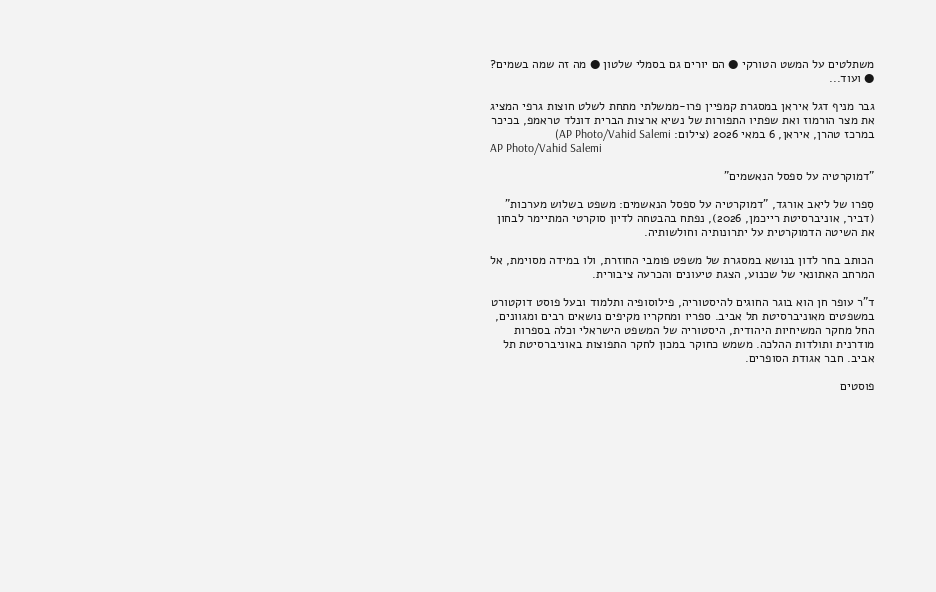משתלטים על המשט הטורקי ● הם יורים גם בסמלי שלטון ● מה זה שמה בשמים? ● ועוד...

גבר מניף דגל איראן במסגרת קמפיין פרו-ממשלתי מתחת לשלט חוצות גרפי המציג את מצר הורמוז ואת שפתיו התפורות של נשיא ארצות הברית דונלד טראמפ, בכיכר במרכז טהרן, איראן, 6 במאי 2026 (צילום: AP Photo/Vahid Salemi)
AP Photo/Vahid Salemi

"דמוקרטיה על ספסל הנאשמים"

סִפרו של ליאב אורגד, "דמוקרטיה על ספסל הנאשמים: משפט בשלוש מערכות" (דביר, אוניברסיטת רייכמן, 2026), נפתח בהבטחה לדיון סוקרטי המתיימר לבחון את השיטה הדמוקרטית על יתרונותיה וחולשותיה.

הכותב בחר לדון בנושא במסגרת של משפט פומבי החוזרת, ולו במידה מסוימת, אל המרחב האתונאי של שכנוע, הצגת טיעונים והכרעה ציבורית.

ד"ר עופר חן הוא בוגר החוגים להיסטוריה, פילוסופיה ותלמוד ובעל פוסט דוקטורט במשפטים מאוניברסיטת תל אביב. ספריו ומחקריו מקיפים נושאים רבים ומגוונים, החל מחקר המשיחיות היהודית, היסטוריה של המשפט הישראלי וכלה בספרות מודרנית ותולדות ההלכה. משמש כחוקר במכון לחקר התפוצות באוניברסיטת תל אביב. חבר אגודת הסופרים.

פוסטים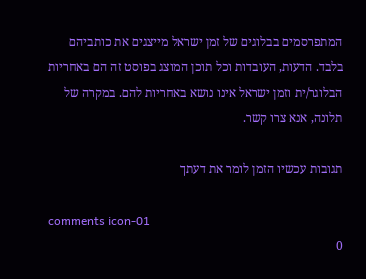המתפרסמים בבלוגים של זמן ישראל מייצגים את כותביהם בלבד. הדעות, העובדות וכל תוכן המוצג בפוסט זה הם באחריות הבלוגר/ית וזמן ישראל אינו נושא באחריות להם. במקרה של תלונה, אנא צרו קשר.

תגובות עכשיו הזמן לומר את דעתך

comments icon-01
0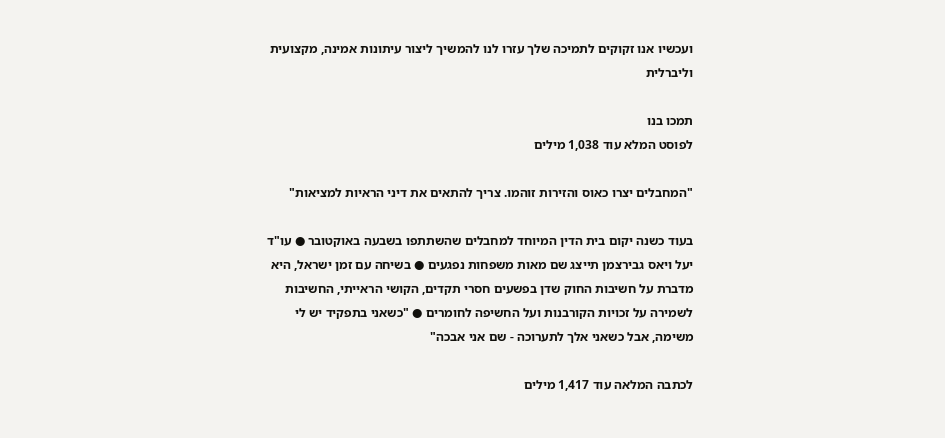ועכשיו אנו זקוקים לתמיכה שלך עזרו לנו להמשיך ליצור עיתונות אמינה, מקצועית וליברלית

תמכו בנו
לפוסט המלא עוד 1,038 מילים

"המחבלים יצרו כאוס והזירות זוהמו. צריך להתאים את דיני הראיות למציאות"

בעוד כשנה יקום בית הדין המיוחד למחבלים שהשתתפו בשבעה באוקטובר ● עו"ד יעל ויאס גבירצמן תייצג שם מאות משפחות נפגעים ● בשיחה עם זמן ישראל, היא מדברת על חשיבות החוק שדן בפשעים חסרי תקדים, הקושי הראייתי, החשיבות לשמירה על זכויות הקורבנות ועל החשיפה לחומרים ● "כשאני בתפקיד יש לי משימה, אבל כשאני אלך לתערוכה - שם אני אבכה"

לכתבה המלאה עוד 1,417 מילים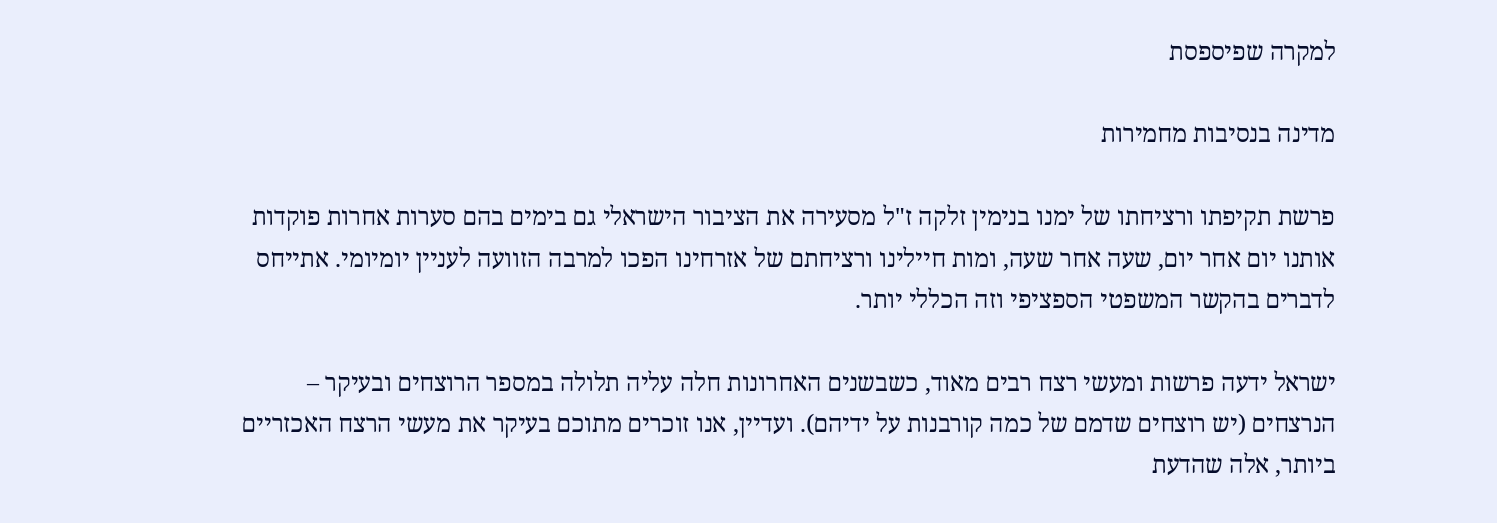למקרה שפיספסת

מדינה בנסיבות מחמירות

פרשת תקיפתו ורציחתו של ימנו בנימין זלקה ז"ל מסעירה את הציבור הישראלי גם בימים בהם סערות אחרות פוקדות אותנו יום אחר יום, שעה אחר שעה, ומות חיילינו ורציחתם של אזרחינו הפכו למרבה הזוועה לעניין יומיומי. אתייחס לדברים בהקשר המשפטי הספציפי וזה הכללי יותר.

ישראל ידעה פרשות ומעשי רצח רבים מאוד, כשבשנים האחרונות חלה עליה תלולה במספר הרוצחים ובעיקר – הנרצחים (יש רוצחים שדמם של כמה קורבנות על ידיהם). ועדיין, אנו זוכרים מתוכם בעיקר את מעשי הרצח האכזריים ביותר, אלה שהדעת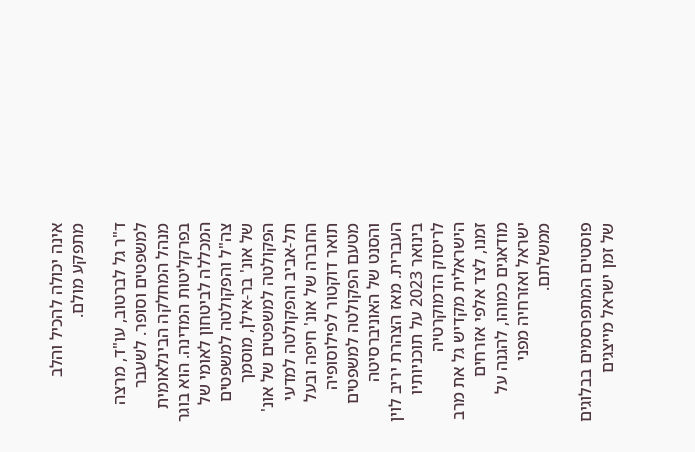אינה יכולה להכיל והלב מתפקע מולם.

ד"ר גל לברטוב, עו"ד, מרצה למשפטים וסופר. לשעבר מנהל המחלקה הבינלאומית בפרקליטות המדינה. הוא בוגר המכללה לביטחון לאומי של צה"ל והפקולטה למשפטים של אונ' בר-אילן, מוסמך הפקולטה למשפטים של אונ' תל-אביב והפקולטה למדעי החברה של אונ' חיפה ובעל תואר דוקטור לפילוסופיה מטעם הפקולטה למשפטים והסנט של האוניברסיטה העברית. מאז הצהרת יריב לוין בינואר 2023 על תוכניותיו לריסוק הדמוקרטיה הישראלית מקדיש גל את מרב זמנו, לצד אלפי אזרחים מודאגים כמוהו, להגנה על ישראל ואזרחיה מפני ממשלתם.

פוסטים המתפרסמים בבלוגים של זמן ישראל מייצגים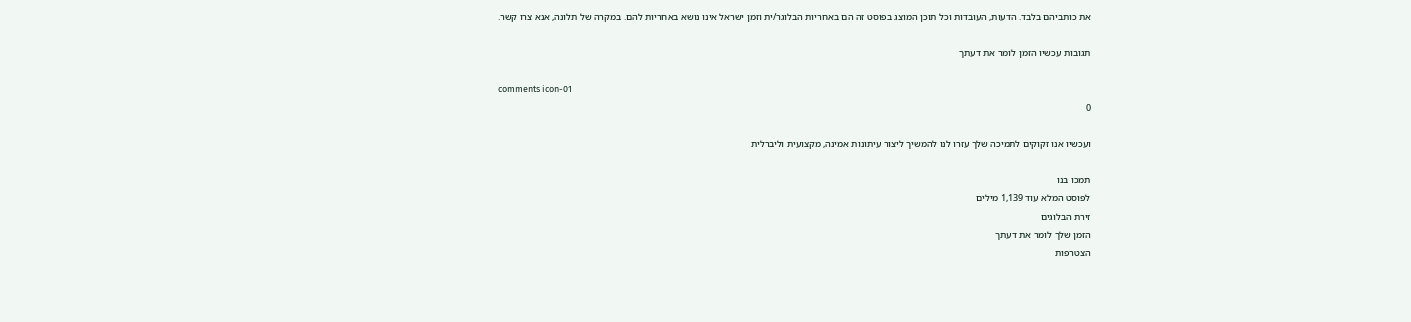את כותביהם בלבד. הדעות, העובדות וכל תוכן המוצג בפוסט זה הם באחריות הבלוגר/ית וזמן ישראל אינו נושא באחריות להם. במקרה של תלונה, אנא צרו קשר.

תגובות עכשיו הזמן לומר את דעתך

comments icon-01
0

ועכשיו אנו זקוקים לתמיכה שלך עזרו לנו להמשיך ליצור עיתונות אמינה, מקצועית וליברלית

תמכו בנו
לפוסט המלא עוד 1,139 מילים
זירת הבלוגים
הזמן שלך לומר את דעתך
הצטרפות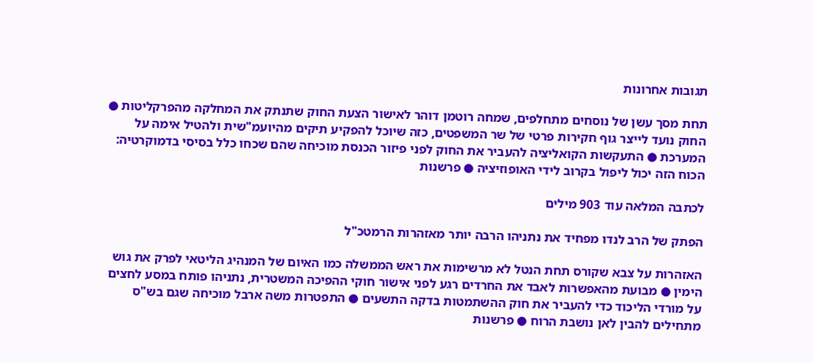תגובות אחרונות

תחת מסך עשן של נוסחים מתחלפים, שמחה רוטמן דוהר לאישור הצעת החוק שתנתק את המחלקה מהפרקליטות ● החוק נועד לייצר גוף חקירות פרטי של שר המשפטים, כזה שיוכל להפקיע תיקים מהיועמ"שית ולהטיל אימה על המערכת ● התעקשות הקואליציה להעביר את החוק לפני פיזור הכנסת מוכיחה שהם שכחו כלל בסיסי בדמוקרטיה: הכוח הזה יכול ליפול בקרוב לידי האופוזיציה ● פרשנות

לכתבה המלאה עוד 903 מילים

הפתק של הרב לנדו מפחיד את נתניהו הרבה יותר מאזהרות הרמטכ"ל

האזהרות על צבא שקורס תחת הנטל לא מרשימות את ראש הממשלה כמו האיום של המנהיג הליטאי לפרק את גוש הימין ● מבועת מהאפשרות לאבד את החרדים רגע לפני אישור חוקי ההפיכה המשטרית, נתניהו פותח במסע לחצים על מורדי הליכוד כדי להעביר את חוק ההשתמטות בדקה התשעים ● התפטרות משה ארבל מוכיחה שגם בש"ס מתחילים להבין לאן נושבת הרוח ● פרשנות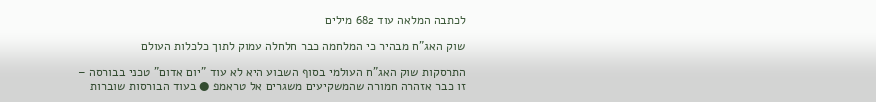לכתבה המלאה עוד 682 מילים

שוק האג"ח מבהיר כי המלחמה כבר חלחלה עמוק לתוך כלכלות העולם

התרסקות שוק האג"ח העולמי בסוף השבוע היא לא עוד "יום אדום" טכני בבורסה – זו כבר אזהרה חמורה שהמשקיעים משגרים אל טראמפ ● בעוד הבורסות שוברות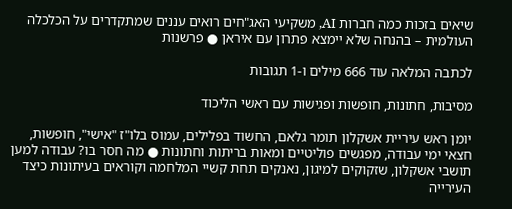שיאים בזכות כמה חברות AI, משקיעי האג"חים רואים עננים שמתקדרים על הכלכלה העולמית – בהנחה שלא יימצא פתרון עם איראן ● פרשנות

לכתבה המלאה עוד 666 מילים ו-1 תגובות

מסיבות, חתונות, חופשות ופגישות עם ראשי הליכוד

יומן ראש עיריית אשקלון תומר גלאם, החשוד בפלילים, עמוס בלו"ז "אישי", חופשות, חצאי ימי עבודה, מפגשים פוליטיים ומאות בריתות וחתונות ● מה חסר בו? עבודה למען תושבי אשקלון, שזקוקים למיגון, נאנקים תחת קשיי המלחמה וקוראים בעיתונות כיצד העירייה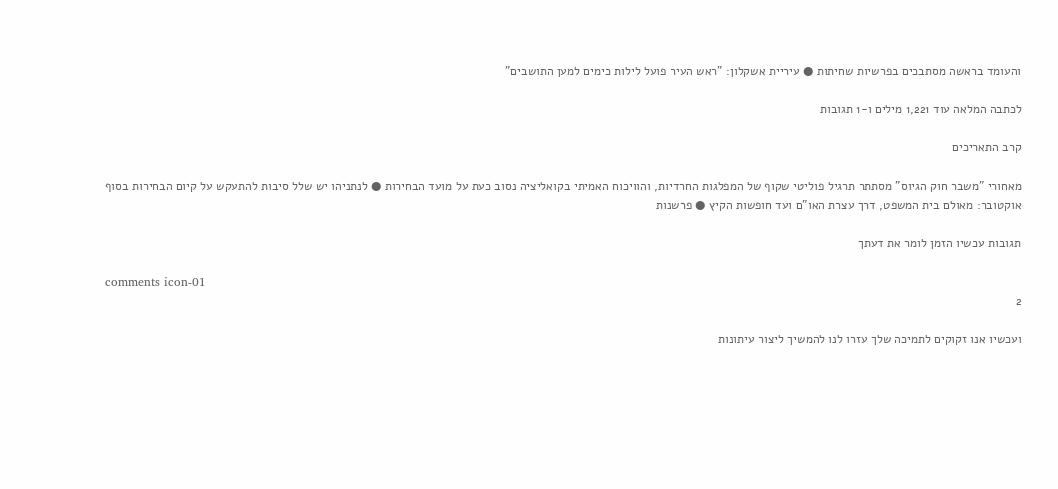והעומד בראשה מסתבכים בפרשיות שחיתות ● עיריית אשקלון: "ראש העיר פועל לילות כימים למען התושבים"

לכתבה המלאה עוד 1,221 מילים ו-1 תגובות

קרב התאריכים

מאחורי "משבר חוק הגיוס" מסתתר תרגיל פוליטי שקוף של המפלגות החרדיות, והוויכוח האמיתי בקואליציה נסוב כעת על מועד הבחירות ● לנתניהו יש שלל סיבות להתעקש על קיום הבחירות בסוף אוקטובר: מאולם בית המשפט, דרך עצרת האו"ם ועד חופשות הקיץ ● פרשנות

תגובות עכשיו הזמן לומר את דעתך

comments icon-01
2

ועכשיו אנו זקוקים לתמיכה שלך עזרו לנו להמשיך ליצור עיתונות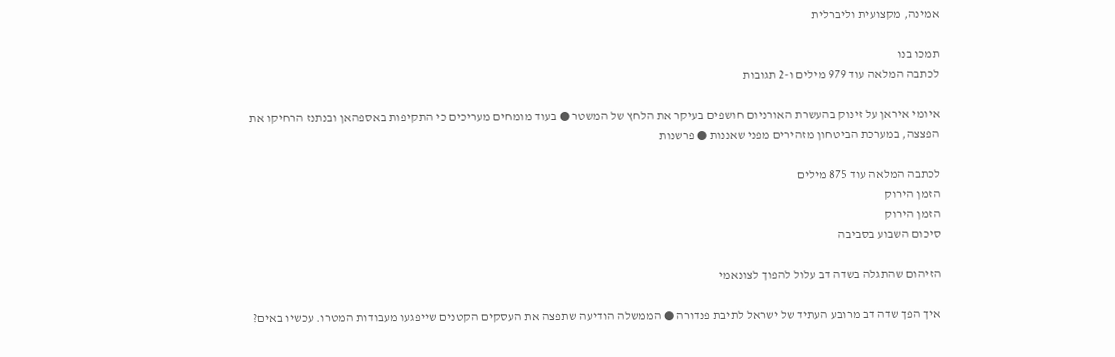אמינה, מקצועית וליברלית

תמכו בנו
לכתבה המלאה עוד 979 מילים ו-2 תגובות

איומי איראן על זינוק בהעשרת האורניום חושפים בעיקר את הלחץ של המשטר ● בעוד מומחים מעריכים כי התקיפות באספהאן ובנתנז הרחיקו את הפצצה, במערכת הביטחון מזהירים מפני שאננות ● פרשנות

לכתבה המלאה עוד 875 מילים
הזמן הירוק
הזמן הירוק
סיכום השבוע בסביבה

הזיהום שהתגלה בשדה דב עלול להפוך לצונאמי

איך הפך שדה דב מרובע העתיד של ישראל לתיבת פנדורה ● הממשלה הודיעה שתפצה את העסקים הקטנים שייפגעו מעבודות המטרו. עכשיו באים?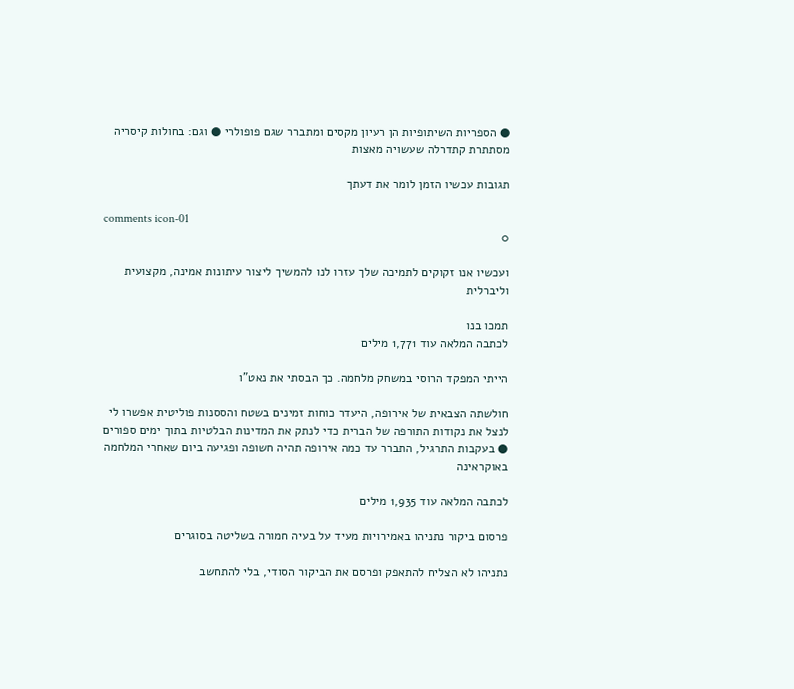● הספריות השיתופיות הן רעיון מקסים ומתברר שגם פופולרי ● וגם: בחולות קיסריה מסתתרת קתדרלה שעשויה מאצות

תגובות עכשיו הזמן לומר את דעתך

comments icon-01
0

ועכשיו אנו זקוקים לתמיכה שלך עזרו לנו להמשיך ליצור עיתונות אמינה, מקצועית וליברלית

תמכו בנו
לכתבה המלאה עוד 1,771 מילים

הייתי המפקד הרוסי במשחק מלחמה. כך הבסתי את נאט"ו

חולשתה הצבאית של אירופה, היעדר כוחות זמינים בשטח והססנות פוליטית אפשרו לי לנצל את נקודות התורפה של הברית כדי לנתק את המדינות הבלטיות בתוך ימים ספורים ● בעקבות התרגיל, התברר עד כמה אירופה תהיה חשופה ופגיעה ביום שאחרי המלחמה באוקראינה

לכתבה המלאה עוד 1,935 מילים

פרסום ביקור נתניהו באמירויות מעיד על בעיה חמורה בשליטה בסוגרים

נתניהו לא הצליח להתאפק ופרסם את הביקור הסודי, בלי להתחשב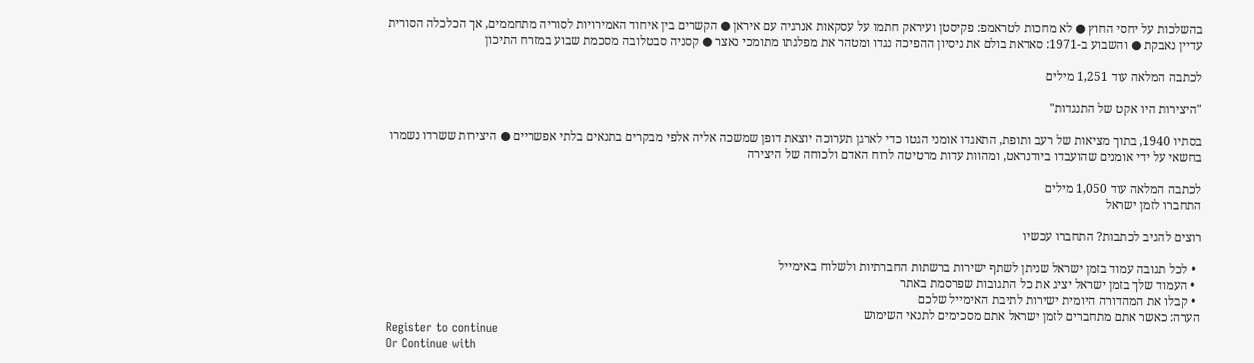בהשלכות על יחסי החוץ ● לא מחכות לטראמפ: פקיסטן ועיראק חתמו על עסקאות אנרגיה עם איראן ● הקשרים בין איחוד האמירויות לסוריה מתחממים, אך הכלכלה הסורית עדיין נאבקת ● והשבוע ב-1971: סאדאת בולם את ניסיון ההפיכה נגדו ומטהר את מפלגתו מתומכי נאצר ● קסניה סבטלובה מסכמת שבוע במזרח התיכון

לכתבה המלאה עוד 1,251 מילים

"היצירות היו אקט של התנגדות"

בסתיו 1940, בתוך מציאות של רעב ותופת, התאגדו אומני הגטו כדי לארגן תערוכה יוצאת דופן שמשכה אליה אלפי מבקרים בתנאים בלתי אפשריים ● היצירות ששרדו נשמרו בחשאי על ידי אומנים שהועבדו ביודנראט, ומהוות עדות מרטיטה לרוח האדם ולכוחה של היצירה

לכתבה המלאה עוד 1,050 מילים
התחברו לזמן ישראל

רוצים להגיב לכתבות? התחברו עכשיו

  • לכל תגובה עמוד בזמן ישראל שניתן לשתף ישירות ברשתות החברתיות ולשלוח באימייל
  • העמוד שלך בזמן ישראל יציג את כל התגובות שפרסמת באתר
  • קבלו את המהדורה היומית ישירות לתיבת האימייל שלכם
הערה: כאשר אתם מתחברים לזמן ישראל אתם מסכימים לתנאי השימוש
Register to continue
Or Continue with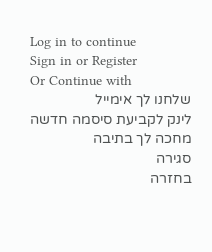Log in to continue
Sign in or Register
Or Continue with
שלחנו לך אימייל
לינק לקביעת סיסמה חדשה מחכה לך בתיבה
סגירה
בחזרה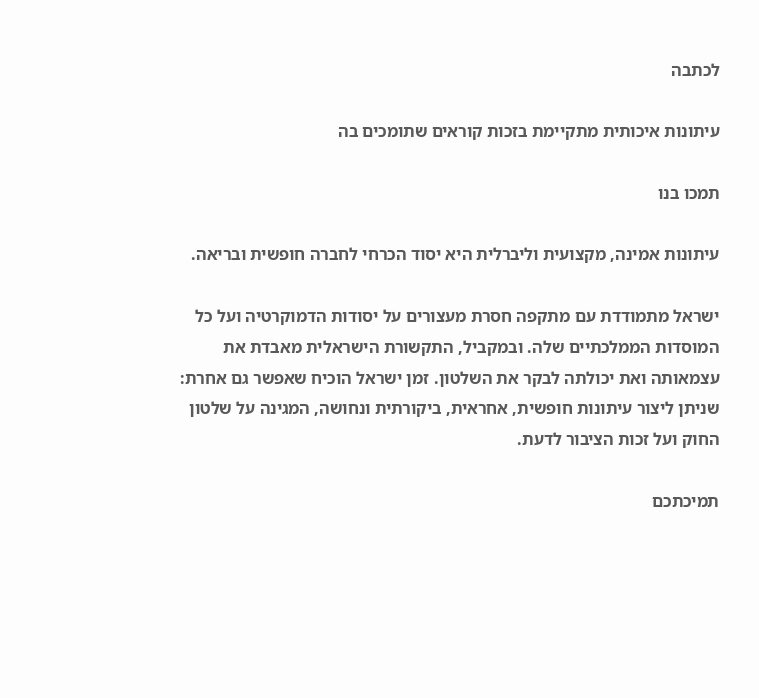לכתבה

עיתונות איכותית מתקיימת בזכות קוראים שתומכים בה

תמכו בנו

עיתונות אמינה, מקצועית וליברלית היא יסוד הכרחי לחברה חופשית ובריאה.

ישראל מתמודדת עם מתקפה חסרת מעצורים על יסודות הדמוקרטיה ועל כל המוסדות הממלכתיים שלה. ובמקביל, התקשורת הישראלית מאבדת את עצמאותה ואת יכולתה לבקר את השלטון. זמן ישראל הוכיח שאפשר גם אחרת: שניתן ליצור עיתונות חופשית, אחראית, ביקורתית ונחושה, המגינה על שלטון החוק ועל זכות הציבור לדעת.

תמיכתכם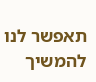תאפשר לנו להמשיך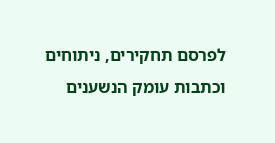לפרסם תחקירים, ניתוחים וכתבות עומק הנשענים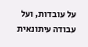על עובדות, ועל עבודה עיתונאית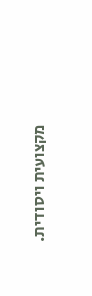מקצועית ויסודית.